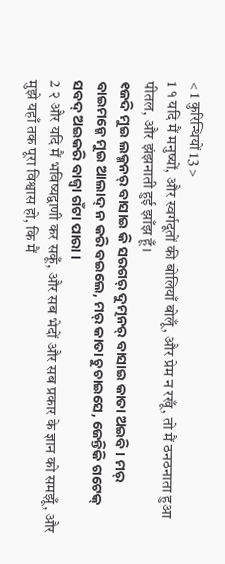< 1 कुरिन्थियों 13 >
1 १ यदि मैं मनुष्यों, और स्वर्गदूतों की बोलियाँ बोलूँ, और प्रेम न रखूँ, तो मैं ठनठनाता हुआ पीतल, और झंझनाती हुई झाँझ हूँ।
୧ଜଦି ମୁଇ ଲକ୍ମନର୍ ବାସାଇ କି ସରଗର୍ ଦୁତ୍ମନର୍ ବାସାଇ କାତା ଅଇବି । ମର୍ ବାଇମନ୍କେ ମୁଇ ଆଲାଦ୍ ନ କରି ବଇଲେ, ମର୍ କାତା ଚୁଚାଇସେ, ଜେନ୍ତିକି ଗଟେକ୍ ସବଦ୍ ଅଇକରି ବାଜ୍ବା ଗଁଟା ପାରା ।
2 २ और यदि मैं भविष्यद्वाणी कर सकूँ, और सब भेदों और सब प्रकार के ज्ञान को समझूँ, और मुझे यहाँ तक पूरा विश्वास हो, कि मैं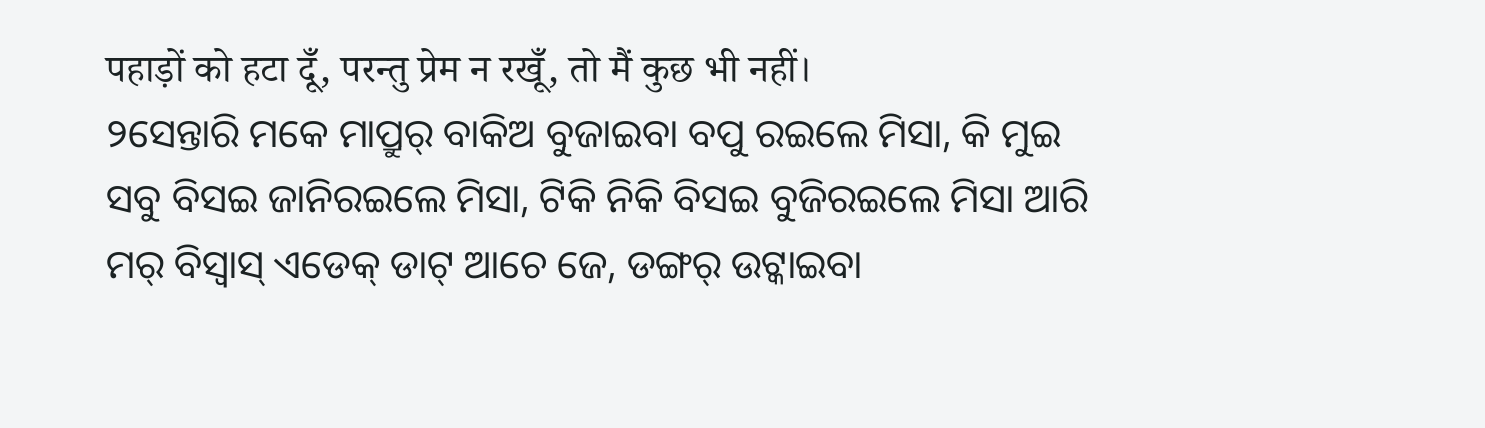पहाड़ों को हटा दूँ, परन्तु प्रेम न रखूँ, तो मैं कुछ भी नहीं।
୨ସେନ୍ତାରି ମକେ ମାପ୍ରୁର୍ ବାକିଅ ବୁଜାଇବା ବପୁ ରଇଲେ ମିସା, କି ମୁଇ ସବୁ ବିସଇ ଜାନିରଇଲେ ମିସା, ଟିକି ନିକି ବିସଇ ବୁଜିରଇଲେ ମିସା ଆରି ମର୍ ବିସ୍ବାସ୍ ଏଡେକ୍ ଡାଟ୍ ଆଚେ ଜେ, ଡଙ୍ଗର୍ ଉଟ୍କାଇବା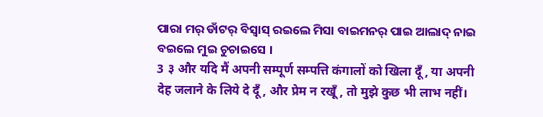ପାରା ମର୍ ଡାଁଟର୍ ବିସ୍ବାସ୍ ରଇଲେ ମିସା ବାଇମନର୍ ପାଇ ଆଲାଦ୍ ନାଇ ବଇଲେ ମୁଇ ଚୁଚାଇସେ ।
3 ३ और यदि मैं अपनी सम्पूर्ण सम्पत्ति कंगालों को खिला दूँ, या अपनी देह जलाने के लिये दे दूँ, और प्रेम न रखूँ, तो मुझे कुछ भी लाभ नहीं।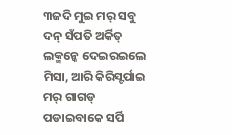୩ଜଦି ମୁଇ ମର୍ ସବୁ ଦନ୍ ସଁପତି ଅର୍କିତ୍ ଲକ୍ମନ୍କେ ଦେଇରଇଲେ ମିସା, ଆରି କିରିସ୍ଟର୍ପାଇ ମର୍ ଗାଗଡ୍ ପଡାଇବାକେ ସର୍ପି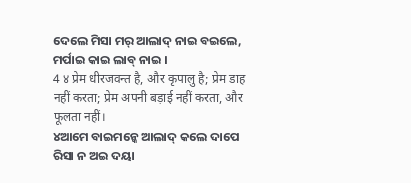ଦେଲେ ମିସା ମର୍ ଆଲାଦ୍ ନାଇ ବଇଲେ, ମର୍ପାଇ କାଇ ଲାବ୍ ନାଇ ।
4 ४ प्रेम धीरजवन्त है, और कृपालु है; प्रेम डाह नहीं करता; प्रेम अपनी बड़ाई नहीं करता, और फूलता नहीं।
୪ଆମେ ବାଇମନ୍କେ ଆଲାଦ୍ କଲେ ଦାପେ ରିସା ନ ଅଇ ଦୟା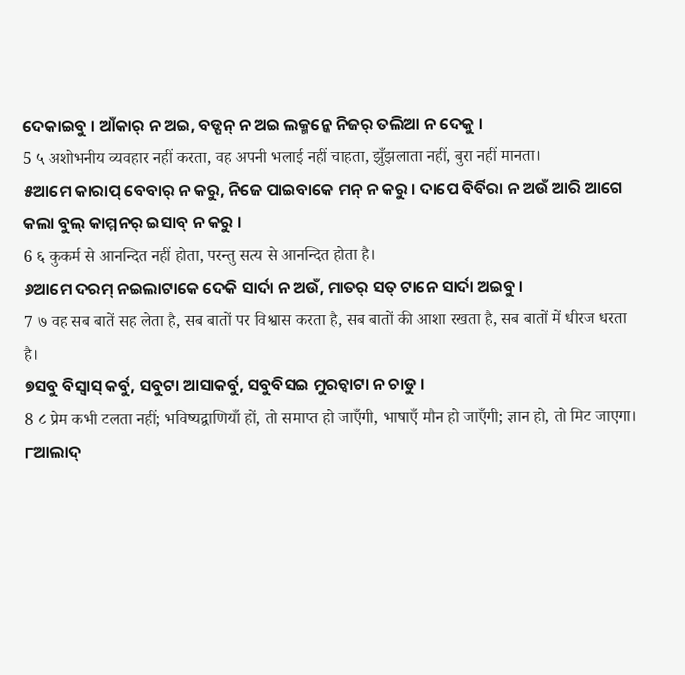ଦେକାଇବୁ । ଆଁକାର୍ ନ ଅଇ, ବଡ୍ପନ୍ ନ ଅଇ ଲକ୍ମନ୍କେ ନିଜର୍ ତଲିଆ ନ ଦେକୁ ।
5 ५ अशोभनीय व्यवहार नहीं करता, वह अपनी भलाई नहीं चाहता, झुँझलाता नहीं, बुरा नहीं मानता।
୫ଆମେ କାରାପ୍ ବେବାର୍ ନ କରୁ, ନିଜେ ପାଇବାକେ ମନ୍ ନ କରୁ । ଦାପେ ବିର୍ବିରା ନ ଅଉଁ ଆରି ଆଗେ କଲା ବୁଲ୍ କାମ୍ମନର୍ ଇସାବ୍ ନ କରୁ ।
6 ६ कुकर्म से आनन्दित नहीं होता, परन्तु सत्य से आनन्दित होता है।
୬ଆମେ ଦରମ୍ ନଇଲାଟାକେ ଦେକି ସାର୍ଦା ନ ଅଉଁ, ମାତର୍ ସତ୍ ଟାନେ ସାର୍ଦା ଅଇବୁ ।
7 ७ वह सब बातें सह लेता है, सब बातों पर विश्वास करता है, सब बातों की आशा रखता है, सब बातों में धीरज धरता है।
୭ସବୁ ବିସ୍ବାସ୍ କର୍ବୁ, ସବୁଟା ଆସାକର୍ବୁ, ସବୁବିସଇ ମୁରଚ୍ବାଟା ନ ଚାଡୁ ।
8 ८ प्रेम कभी टलता नहीं; भविष्यद्वाणियाँ हों, तो समाप्त हो जाएँगी, भाषाएँ मौन हो जाएँगी; ज्ञान हो, तो मिट जाएगा।
୮ଆଲାଦ୍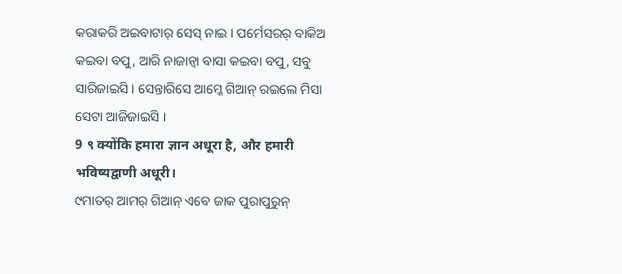କରାକରି ଅଇବାଟାର୍ ସେସ୍ ନାଇ । ପର୍ମେସରର୍ ବାକିଅ କଇବା ବପୁ, ଆରି ନାଜାନ୍ବା ବାସା କଇବା ବପୁ, ସବୁ ସାରିଜାଇସି । ସେନ୍ତାରିସେ ଆମ୍କେ ଗିଆନ୍ ରଇଲେ ମିସା ସେଟା ଆଜିଜାଇସି ।
9 ९ क्योंकि हमारा ज्ञान अधूरा है, और हमारी भविष्यद्वाणी अधूरी।
୯ମାତର୍ ଆମର୍ ଗିଆନ୍ ଏବେ ଜାକ ପୁରାପୁରୁନ୍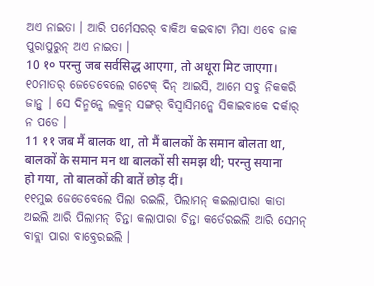ଅଏ ନାଇତା । ଆରି ପର୍ମେସରର୍ ବାକିଅ କଇବାଟା ମିସା ଏବେ ଜାକ ପୁରାପୁରୁନ୍ ଅଏ ନାଇତା ।
10 १० परन्तु जब सर्वसिद्ध आएगा, तो अधूरा मिट जाएगा।
୧୦ମାତର୍ ଜେଡେବେଲେ ଗଟେକ୍ ଦିନ୍ ଆଇସି, ଆମେ ସବୁ ନିକକରି ଜାନ୍ବୁ । ସେ ଦିନ୍ମନ୍କେ ଲକ୍ମନ୍ ସଙ୍ଗର୍ ବିସ୍ବାସିମନ୍କେ ସିକାଇବାକେ ଦର୍କାର୍ ନ ପଡେ ।
11 ११ जब मैं बालक था, तो मैं बालकों के समान बोलता था, बालकों के समान मन था बालकों सी समझ थी; परन्तु सयाना हो गया, तो बालकों की बातें छोड़ दीं।
୧୧ମୁଇ ଜେଡେବେଲେ ପିଲା ରଇଲି, ପିଲାମନ୍ କଇଲାପାରା କାତା ଅଇଲି ଆରି ପିଲାମନ୍ ଚିନ୍ତା କଲାପାରା ଚିନ୍ତା କର୍ତେରଇଲି ଆରି ସେମନ୍ ବାବ୍ଲା ପାରା ବାବ୍ତେରଇଲି ।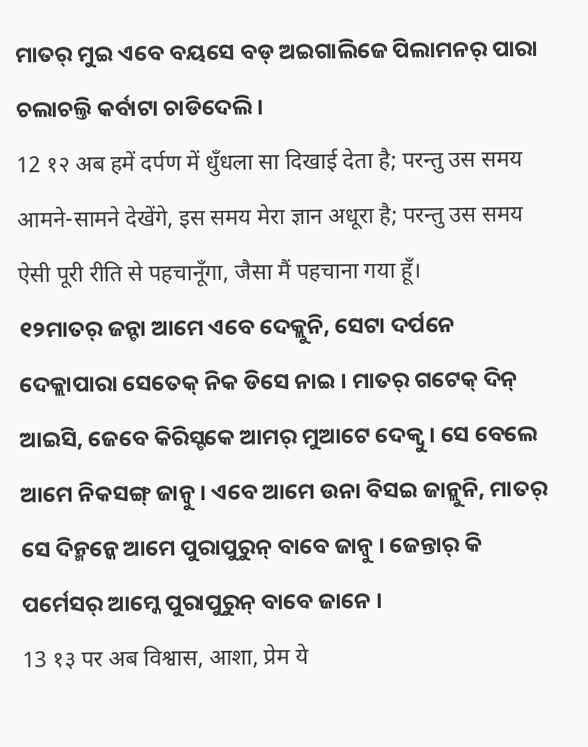ମାତର୍ ମୁଇ ଏବେ ବୟସେ ବଡ୍ ଅଇଗାଲିଜେ ପିଲାମନର୍ ପାରା ଚଲାଚଲ୍ତି କର୍ବାଟା ଚାଡିଦେଲି ।
12 १२ अब हमें दर्पण में धुँधला सा दिखाई देता है; परन्तु उस समय आमने-सामने देखेंगे, इस समय मेरा ज्ञान अधूरा है; परन्तु उस समय ऐसी पूरी रीति से पहचानूँगा, जैसा मैं पहचाना गया हूँ।
୧୨ମାତର୍ ଜନ୍ଟା ଆମେ ଏବେ ଦେକ୍ଲୁନି, ସେଟା ଦର୍ପନେ ଦେକ୍ଲାପାରା ସେତେକ୍ ନିକ ଡିସେ ନାଇ । ମାତର୍ ଗଟେକ୍ ଦିନ୍ ଆଇସି, ଜେବେ କିରିସ୍ଟକେ ଆମର୍ ମୁଆଟେ ଦେକ୍ବୁ । ସେ ବେଲେ ଆମେ ନିକସଙ୍ଗ୍ ଜାନ୍ବୁ । ଏବେ ଆମେ ଉନା ବିସଇ ଜାନ୍ଲୁନି, ମାତର୍ ସେ ଦିନ୍ମନ୍କେ ଆମେ ପୁରାପୁରୁନ୍ ବାବେ ଜାନ୍ବୁ । ଜେନ୍ତାର୍ କି ପର୍ମେସର୍ ଆମ୍କେ ପୁରାପୁରୁନ୍ ବାବେ ଜାନେ ।
13 १३ पर अब विश्वास, आशा, प्रेम ये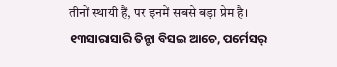तीनों स्थायी हैं, पर इनमें सबसे बड़ा प्रेम है।
୧୩ସାରାସାରି ତିନ୍ଟା ବିସଇ ଆଚେ, ପର୍ମେସର୍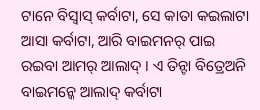ଟାନେ ବିସ୍ବାସ୍ କର୍ବାଟା, ସେ କାତା କଇଲାଟା ଆସା କର୍ବାଟା, ଆରି ବାଇମନର୍ ପାଇ ରଇବା ଆମର୍ ଆଲାଦ୍ । ଏ ତିନ୍ଟା ବିତ୍ରେଅନି ବାଇମନ୍କେ ଆଲାଦ୍ କର୍ବାଟା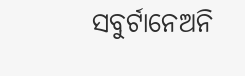ସବୁର୍ଟାନେଅନି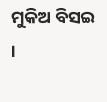ମୁକିଅ ବିସଇ ।